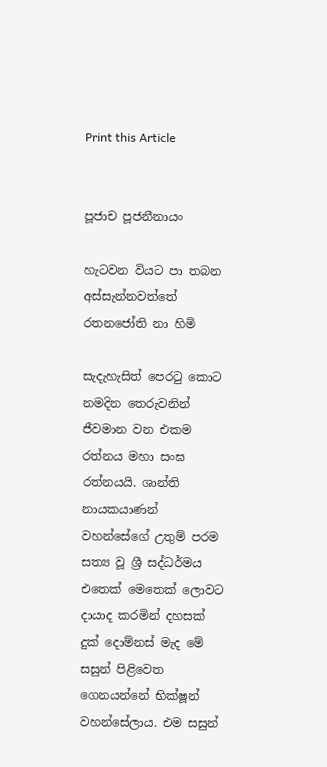Print this Article


පූජාච පූජනීනායං

හැටවන වියට පා තබන අස්සැන්නවත්තේ රතනජෝති නා හිමි

සැදැහැසිත් පෙරටු කොට නමදින තෙරුවනින් ජීවමාන වන එකම රත්නය මහා සංඝ රත්නයයි. ශාන්ති නායකයාණන් වහන්සේගේ උතුම් පරම සත්‍ය වූ ශ්‍රී සද්ධර්මය එතෙක් මෙතෙක් ලොවට දායාද කරමින් දහසක් දුක් දොම්නස් මැද මේ සසුන් පිළිවෙත ගෙනයන්නේ භික්ෂූන් වහන්සේලාය. එම සසුන්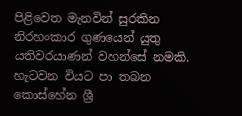පිළිවෙත මැනවින් සුරකින නිරහංකාර ගුණයෙන් යුතු යතිවරයාණන් වහන්සේ නමකි. හැටවන වියට පා තබන කොස්හේන ශ්‍රී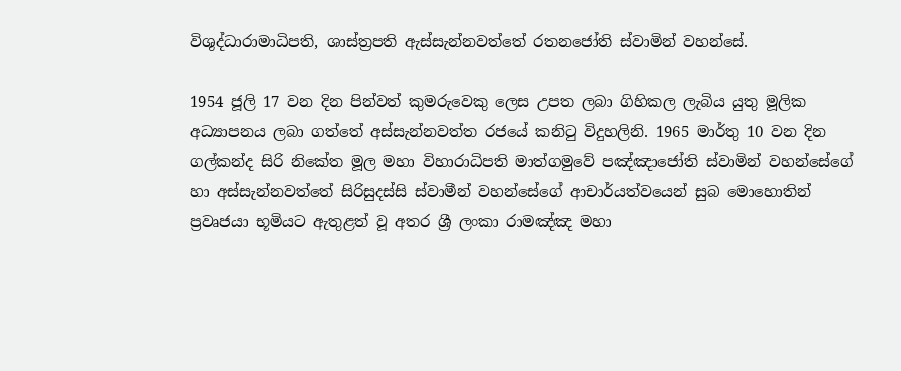විශුද්ධාරාමාධිපති, ශාස්ත්‍රපති ඇස්සැන්නවත්තේ රතනජෝති ස්වාමින් වහන්සේ.

1954 ජූලි 17 වන දින පින්වත් කුමරුවෙකු ලෙස උපත ලබා ගිහිකල ලැබිය යුතු මූලික අධ්‍යාපනය ලබා ගත්තේ අස්සැන්නවත්ත රජයේ කනිටු විදුහලිනි. 1965 මාර්තු 10 වන දින ගල්කන්ද සිරි නිකේත මූල මහා විහාරාධිපති මාත්ගමුවේ පඤ්ඤාජෝති ස්වාමින් වහන්සේගේ හා අස්සැන්නවත්තේ සිරිසුදස්සි ස්වාමීන් වහන්සේගේ ආචාර්යත්වයෙන් සුබ මොහොතින් ප්‍රවෘජයා භූමියට ඇතුළත් වූ අතර ශ්‍රී ලංකා රාමඤ්ඤ මහා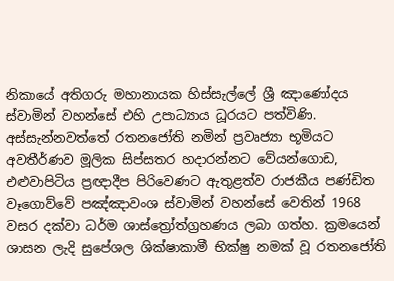නිකායේ අතිගරු මහානායක හිස්සැල්ලේ ශ්‍රී ඤාණෝදය ස්වාමින් වහන්සේ එහි උපාධ්‍යාය ධූරයට පත්විණි. අස්සැන්නවත්තේ රතනජෝති නමින් ප්‍රවෘජ්‍යා භූමියට අවතීර්ණව මූලික සිප්සතර හදාරන්නට වේයන්ගොඩ, එළුවාපිටිය ප්‍රඥාදීප පිරිවෙණට ඇතුළත්ව රාජකීය පණ්ඩිත වෑගොව්වේ පඤ්ඤාවංශ ස්වාමින් වහන්සේ වෙතින් 1968 වසර දක්වා ධර්ම ශාස්ත්‍රෝත්ග්‍රහණය ලබා ගත්හ. ක්‍රමයෙන් ශාසන ලැදි සුපේශල ශික්ෂාකාමී භික්ෂු නමක් වූ රතනජෝති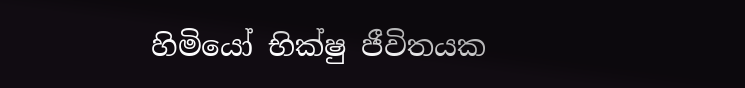හිමියෝ භික්ෂු ජීවිතයක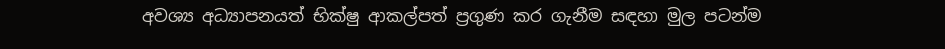අවශ්‍ය අධ්‍යාපනයත් භික්ෂු ආකල්පත් ප්‍රගුණ කර ගැනීම සඳහා මුල පටන්ම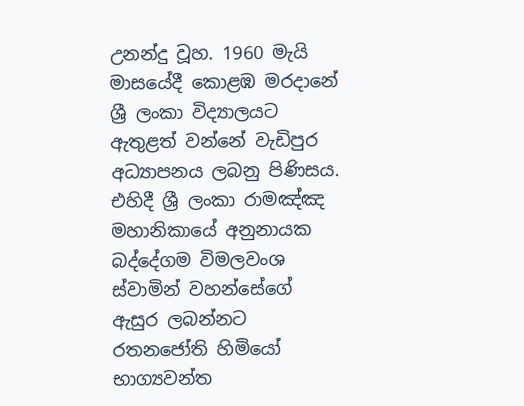උනන්දු වූහ. 1960 මැයි මාසයේදී කොළඹ මරදානේ ශ්‍රී ලංකා විද්‍යාලයට ඇතුළත් වන්නේ වැඩිපුර අධ්‍යාපනය ලබනු පිණිසය. එහිදී ශ්‍රී ලංකා රාමඤ්ඤ මහානිකායේ අනුනායක බද්දේගම විමලවංශ ස්වාමින් වහන්සේගේ ඇසුර ලබන්නට රතනජෝති හිමියෝ භාග්‍යවන්ත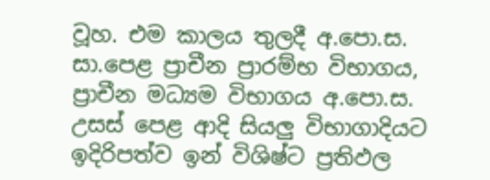වූහ. එම කාලය තුලදී අ.පො.ස. සා.පෙළ ප්‍රාචීන ප්‍රාරම්භ විභාගය, ප්‍රාචීන මධ්‍යම විභාගය අ.පො.ස. උසස් පෙළ ආදි සියලු විභාගාදියට ඉදිරිපත්ව ඉන් විශිෂ්ට ප්‍රතිඵල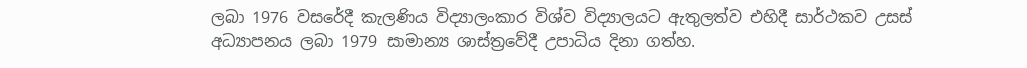ලබා 1976 වසරේදී කැලණිය විද්‍යාලංකාර විශ්ව විද්‍යාලයට ඇතුලත්ව එහිදී සාර්ථකව උසස් අධ්‍යාපනය ලබා 1979 සාමාන්‍ය ශාස්ත්‍රවේදී උපාධිය දිනා ගත්හ.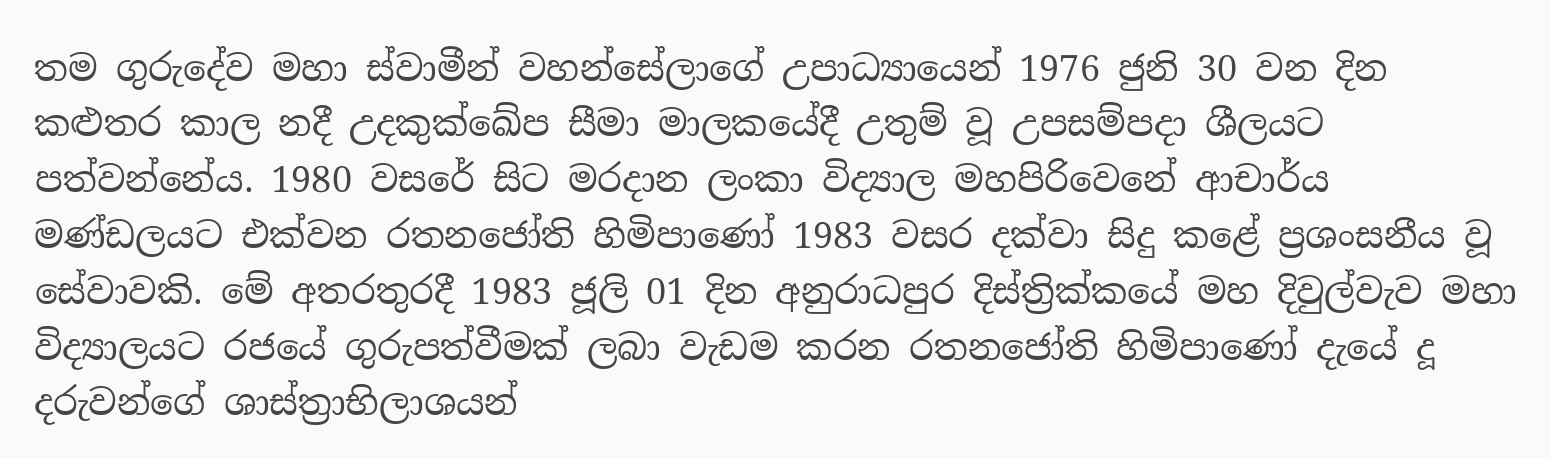තම ගුරුදේව මහා ස්වාමීන් වහන්සේලාගේ උපාධ්‍යායෙන් 1976 ජුනි 30 වන දින කළුතර කාල නදී උදකුක්ඛේප සීමා මාලකයේදී උතුම් වූ උපසම්පදා ශීලයට පත්වන්නේය. 1980 වසරේ සිට මරදාන ලංකා විද්‍යාල මහපිරිවෙනේ ආචාර්ය මණ්ඩලයට එක්වන රතනජෝති හිමිපාණෝ 1983 වසර දක්වා සිදු කළේ ප්‍රශංසනීය වූ සේවාවකි. මේ අතරතුරදී 1983 ජූලි 01 දින අනුරාධපුර දිස්ත්‍රික්කයේ මහ දිවුල්වැව මහා විද්‍යාලයට රජයේ ගුරුපත්වීමක් ලබා වැඩම කරන රතනජෝති හිමිපාණෝ දැයේ දූ දරුවන්ගේ ශාස්ත්‍රාභිලාශයන්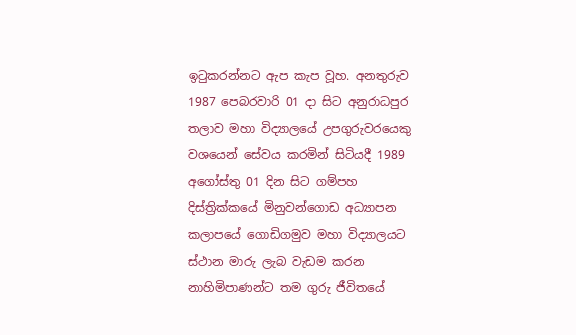ඉටුකරන්නට ඇප කැප වූහ. අනතුරුව 1987 පෙබරවාරි 01 දා සිට අනුරාධපුර තලාව මහා විද්‍යාලයේ උපගුරුවරයෙකු වශයෙන් සේවය කරමින් සිටියදී 1989 අගෝස්තු 01 දින සිට ගම්පහ දිස්ත්‍රික්කයේ මිනුවන්ගොඩ අධ්‍යාපන කලාපයේ ගොඩිගමුව මහා විද්‍යාලයට ස්ථාන මාරු ලැබ වැඩම කරන නාහිමිපාණන්ට තම ගුරු ජීවිතයේ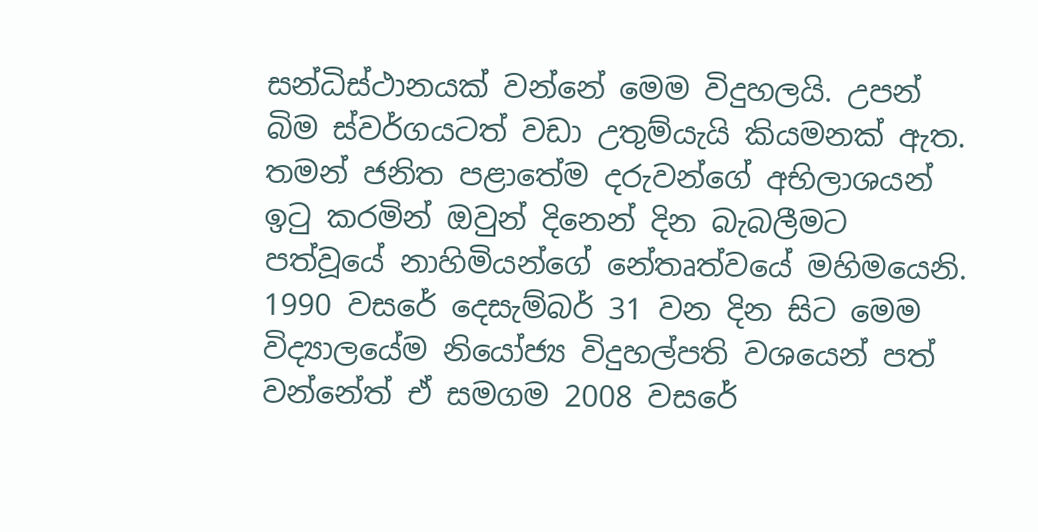සන්ධිස්ථානයක් වන්නේ මෙම විදුහලයි. උපන් බිම ස්වර්ගයටත් වඩා උතුම්යැයි කියමනක් ඇත. තමන් ජනිත පළාතේම දරුවන්ගේ අභිලාශයන් ඉටු කරමින් ඔවුන් දිනෙන් දින බැබලීමට පත්වූයේ නාහිමියන්ගේ නේතෘත්වයේ මහිමයෙනි. 1990 වසරේ දෙසැම්බර් 31 වන දින සිට මෙම විද්‍යාලයේම නියෝජ්‍ය විදුහල්පති වශයෙන් පත් වන්නේත් ඒ සමගම 2008 වසරේ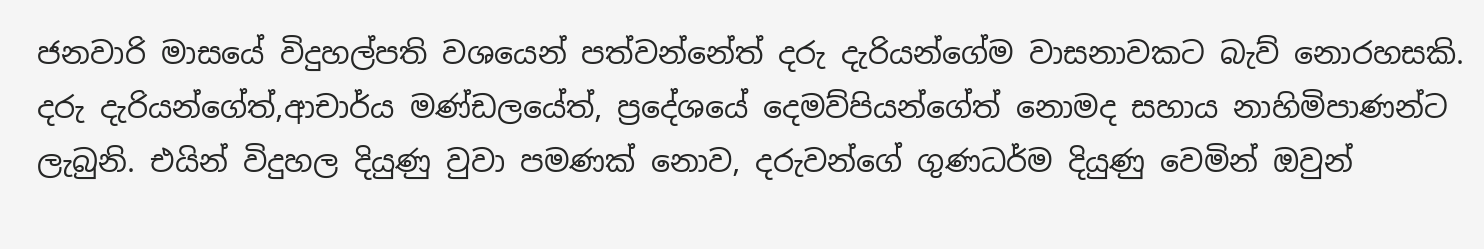ජනවාරි මාසයේ විදුහල්පති වශයෙන් පත්වන්නේත් දරු දැරියන්ගේම වාසනාවකට බැව් නොරහසකි. දරු දැරියන්ගේත්,ආචාර්ය මණ්ඩලයේත්, ප්‍රදේශයේ දෙමව්පියන්ගේත් නොමද සහාය නාහිමිපාණන්ට ලැබුනි. එයින් විදුහල දියුණු වුවා පමණක් නොව, දරුවන්ගේ ගුණධර්ම දියුණු වෙමින් ඔවුන්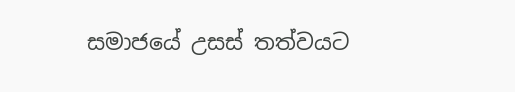සමාජයේ උසස් තත්වයට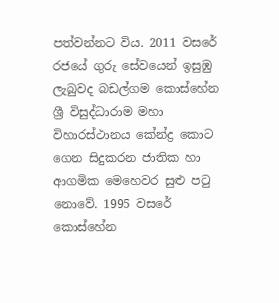පත්වන්නට විය. 2011 වසරේ රජයේ ගුරු සේවයෙන් ඉසුඹු ලැබුවද බඩල්ගම කොස්හේන ශ්‍රී විසුද්ධාරාම මහා විහාරස්ථානය කේන්ද්‍ර කොට ගෙන සිදුකරන ජාතික හා ආගමික මෙහෙවර සුළු පටු නොවේ. 1995 වසරේ කොස්හේන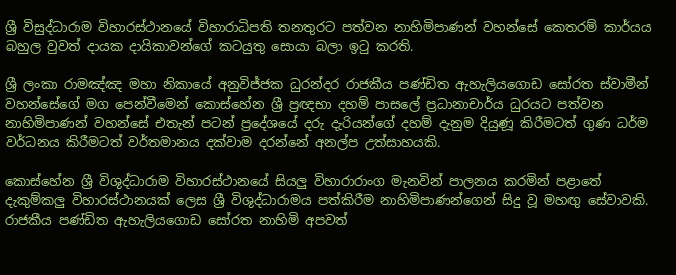ශ්‍රී විසුද්ධාරාම විහාරස්ථානයේ විහාරාධිපති තනතුරට පත්වන නාහිමිපාණන් වහන්සේ කෙතරම් කාර්යය බහුල වුවත් දායක දායිකාවන්ගේ කටයුතු සොයා බලා ඉටු කරති.

ශ්‍රී ලංකා රාමඤ්ඤ මහා නිකායේ අනුවිජ්ජක ධුරන්දර රාජකීය පණ්ඩිත ඇහැලියගොඩ සෝරත ස්වාමීන් වහන්සේගේ මග පෙන්වීමෙන් කොස්හේන ශ්‍රී ප්‍රඥභා දහම් පාසලේ ප්‍රධානාචාර්ය ධුරයට පත්වන නාහිමිපාණන් වහන්සේ එතැන් පටන් ප්‍රදේශයේ දරු දැරියන්ගේ දහම් දැනුම දියුණූ කිරීමටත් ගුණ ධර්ම වර්ධනය කිරීමටත් වර්තමානය දක්වාම දරන්නේ අනල්ප උත්සාහයකි.

කොස්හේන ශ්‍රී විශුද්ධාරාම විහාරස්ථානයේ සියලු විහාරාරාංග මැනවින් පාලනය කරමින් පළාතේ දැකුම්කලු විහාරස්ථානයක් ලෙස ශ්‍රී විශුද්ධාරාමය පත්කිරීම නාහිමිපාණන්ගෙන් සිදු වූ මහඟු සේවාවකි. රාජකීය පණ්ඩිත ඇහැලියගොඩ සෝරත නාහිමි අපවත්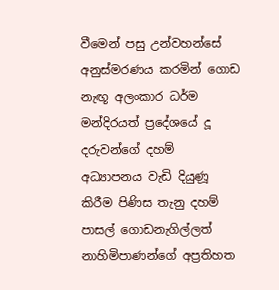වීමෙන් පසු උන්වහන්සේ අනුස්මරණය කරමින් ගොඩ නැඟූ අලංකාර ධර්ම මන්දිරයත් ප්‍රදේශයේ දූ දරුවන්ගේ දහම් අධ්‍යාපනය වැඩි දියුණූ කිරීම පිණිස තැනු දහම් පාසල් ගොඩනැගිල්ලත් නාහිමිපාණන්ගේ අප්‍රතිහත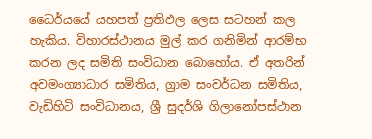ධෛර්යයේ යහපත් ප්‍රතිඵල ලෙස සටහන් කල හැකිය. විහාරස්ථානය මුල් කර ගනිමින් ආරම්භ කරන ලද සමිති සංවිධාන බොහෝය. ඒ අතරින් අවමංග්‍යාධාර සමිතිය, ග්‍රාම සංවර්ධන සමිතිය, වැඩිහිටි සංවිධානය, ශ්‍රී සුදර්ශි ගිලානෝපස්ථාන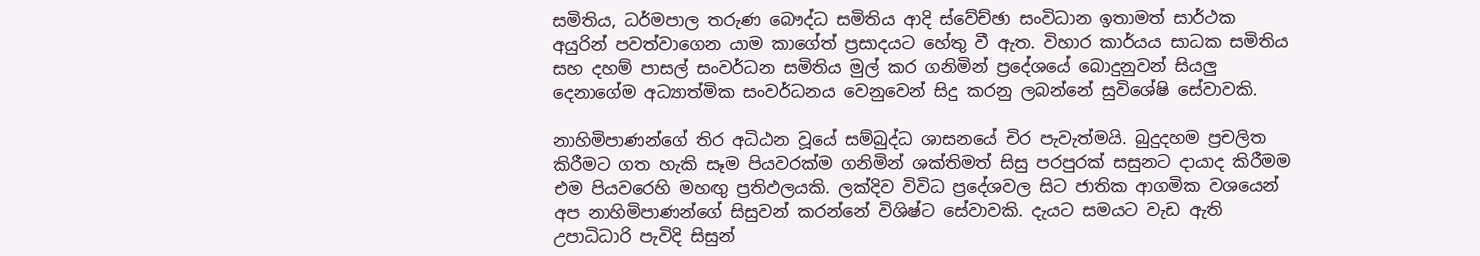සමිතිය, ධර්මපාල තරුණ බෞද්ධ සමිතිය ආදි ස්වේච්ඡා සංවිධාන ඉතාමත් සාර්ථක අයුරින් පවත්වාගෙන යාම කාගේත් ප්‍රසාදයට හේතු වී ඇත. විහාර කාර්යය සාධක සමිතිය සහ දහම් පාසල් සංවර්ධන සමිතිය මුල් කර ගනිමින් ප්‍රදේශයේ බොදුනුවන් සියලු දෙනාගේම අධ්‍යාත්මික සංවර්ධනය වෙනුවෙන් සිදු කරනු ලබන්නේ සුවිශේෂි සේවාවකි.

නාහිමිපාණන්ගේ තිර අධිඨන වූයේ සම්බුද්ධ ශාසනයේ චිර පැවැත්මයි. බුදුදහම ප්‍රචලිත කිරීමට ගත හැකි සෑම පියවරක්ම ගනිමින් ශක්තිමත් සිසු පරපුරක් සසුනට දායාද කිරීමම එම පියවරෙහි මහඟු ප්‍රතිඵලයකි. ලක්දිව විවිධ ප්‍රදේශවල සිට ජාතික ආගමික වශයෙන් අප නාහිමිපාණන්ගේ සිසුවන් කරන්නේ විශිෂ්ට සේවාවකි. දැයට සමයට වැඩ ඇති උපාධිධාරි පැවිදි සිසුන්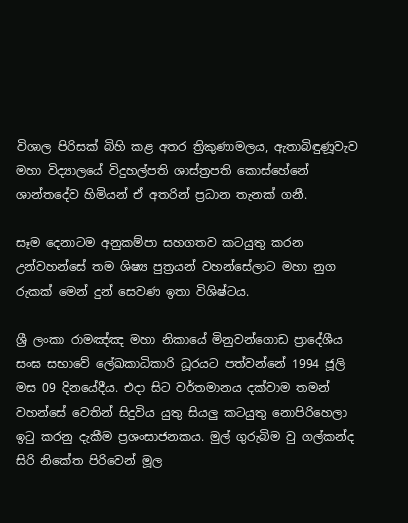විශාල පිරිසක් බිහි කළ අතර ත්‍රිකුණාමලය, ඇතාබිඳුණූවැව මහා විද්‍යාලයේ විදුහල්පති ශාස්ත්‍රපති කොස්හේනේ ශාන්තදේව හිමියන් ඒ අතරින් ප්‍රධාන තැනක් ගනී.

සෑම දෙනාටම අනුකම්පා සහගතව කටයුතු කරන උන්වහන්සේ තම ශිෂ්‍ය පුත්‍රයන් වහන්සේලාට මහා නුග රුකක් මෙන් දුන් සෙවණ ඉතා විශිෂ්ටය.

ශ්‍රී ලංකා රාමඤ්ඤ මහා නිකායේ මිනුවන්ගොඩ ප්‍රාදේශීය සංඝ සභාවේ ලේඛකාධිකාරි ධූරයට පත්වන්නේ 1994 ජූලි මස 09 දිනයේදීය. එදා සිට වර්තමානය දක්වාම තමන් වහන්සේ වෙතින් සිදුවිය යුතු සියලු කටයුතු නොපිරිහෙලා ඉටු කරනු දැකීම ප්‍රශංසාජනකය. මුල් ගුරුබිම වු ගල්කන්ද සිරි නිකේත පිරිවෙන් මූල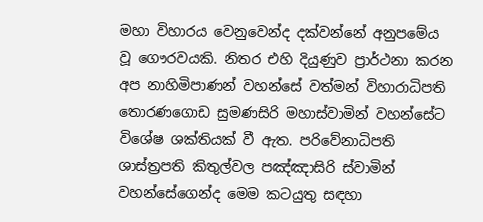මහා විහාරය වෙනුවෙන්ද දක්වන්නේ අනුපමේය වූ ගෞරවයකි. නිතර එහි දියුණුව ප්‍රාර්ථනා කරන අප නාහිමිපාණන් වහන්සේ වත්මන් විහාරාධිපති තොරණගොඩ සුමණසිරි මහාස්වාමින් වහන්සේට විශේෂ ශක්තියක් වී ඇත. පරිවේනාධිපති ශාස්ත්‍රපති කිතුල්වල පඤ්ඤාසිරි ස්වාමින් වහන්සේගෙන්ද මෙම කටයුතු සඳහා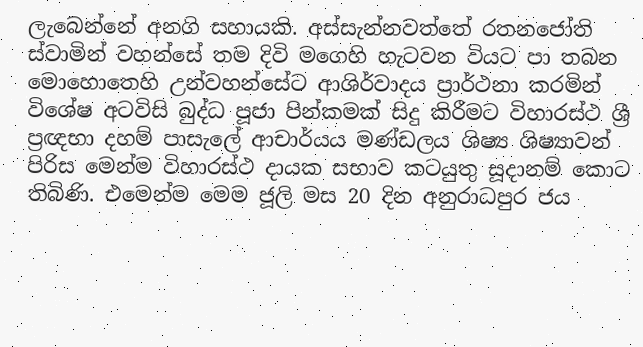ලැබෙන්නේ අනගි සහායකි. අස්සැන්නවත්තේ රතනජෝති ස්වාමින් වහන්සේ තම දිවි මගෙහි හැටවන වියට පා තබන මොහොතෙහි උන්වහන්සේට ආශිර්වාදය ප්‍රාර්ථනා කරමින් විශේෂ අටවිසි බුද්ධ පූජා පින්කමක් සිදු කිරීමට විහාරස්ථ ශ්‍රී ප්‍රඥභා දහම් පාසැලේ ආචාර්යය මණ්ඩලය ශිෂ්‍ය ශිෂ්‍යාවන් පිරිස මෙන්ම විහාරස්ථ දායක සභාව කටයුතු සූදානම් කොට තිබිණි. එමෙන්ම මෙම ජූලි මස 20 දින අනුරාධපුර ජය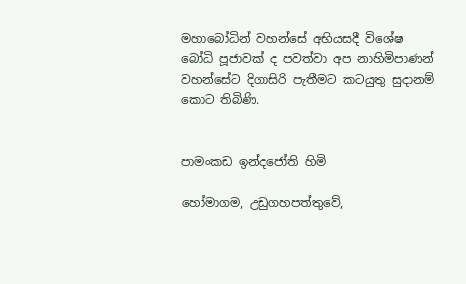මහාබෝධින් වහන්සේ අභියසදී විශේෂ බෝධි පූජාවක් ද පවත්වා අප නාහිමිපාණන් වහන්සේට දිගාසිරි පැතීමට කටයුතු සුදානම් කොට තිබිණි.


පාමංකඩ ඉන්දජෝති හිමි

හෝමාගම, උඩුගහපත්තුවේ,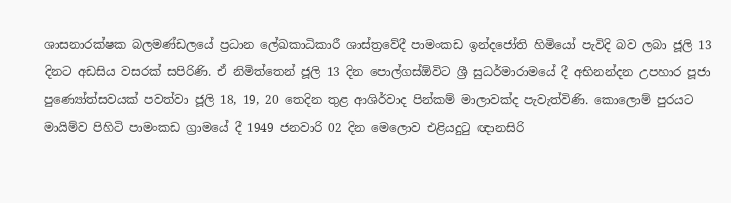ශාසනාරක්ෂක බලමණ්ඩලයේ ප්‍රධාන ලේඛකාධිකාරී ශාස්ත්‍රවේදී පාමංකඩ ඉන්දජෝති හිමියෝ පැවිදි බව ලබා ජූලි 13 දිනට අඩසිය වසරක් සපිරිණි. ඒ නිමිත්තෙන් ජූලි 13 දින පොල්ගස්ඕවිට ශ්‍රී සුධර්මාරාමයේ දී අභිනන්දන උපහාර පූජා පුණ්‍යෝත්සවයක් පවත්වා ජූලි 18, 19, 20 තෙදින තුළ ආශිර්වාද පින්කම් මාලාවක්ද පැවැත්විණි. කොලොම් පුරයට මායිම්ව පිහිටි පාමංකඩ ග්‍රාමයේ දී 1949 ජනවාරි 02 දින මෙලොව එළියදුටු ඥානසිරි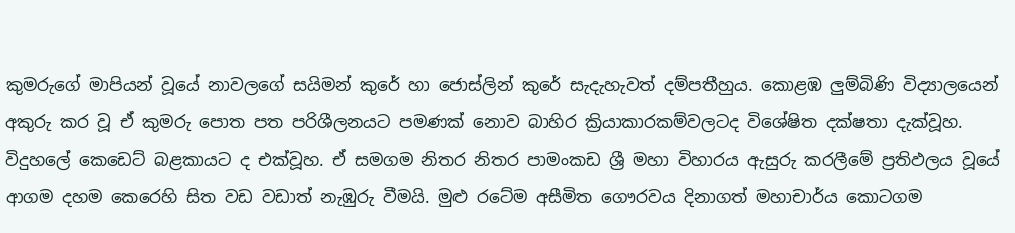කුමරුගේ මාපියන් වූයේ නාවලගේ සයිමන් කුරේ හා ජොස්ලින් කුරේ සැදැහැවත් දම්පතීහුය. කොළඹ ලුම්බිණි විද්‍යාලයෙන් අකුරු කර වූ ඒ කුමරු පොත පත පරිශීලනයට පමණක් නොව බාහිර ක්‍රියාකාරකම්වලටද විශේෂිත දක්ෂතා දැක්වූහ. විදුහලේ කෙඩෙට් බළකායට ද එක්වූහ. ඒ සමගම නිතර නිතර පාමංකඩ ශ්‍රී මහා විහාරය ඇසුරු කරලීමේ ප්‍රතිඵලය වූයේ ආගම දහම කෙරෙහි සිත වඩ වඩාත් නැඹුරු වීමයි. මුළු රටේම අසීමිත ගෞරවය දිනාගත් මහාචාර්ය කොටගම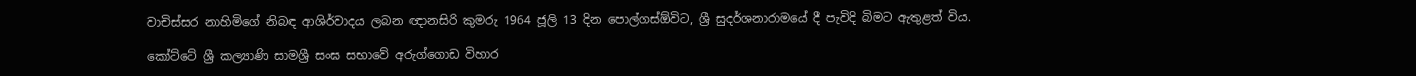වාචිස්සර නාහිමිගේ නිබඳ ආශිර්වාදය ලබන ඥානසිරි කුමරු 1964 ජූලි 13 දින පොල්ගස්ඕවිට, ශ්‍රී සුදර්ශනාරාමයේ දී පැවිදි බිමට ඇතුළත් විය.

කෝට්ටේ ශ්‍රී කල්‍යාණි සාමශ්‍රී සංඝ සභාවේ අරුග්ගොඩ විහාර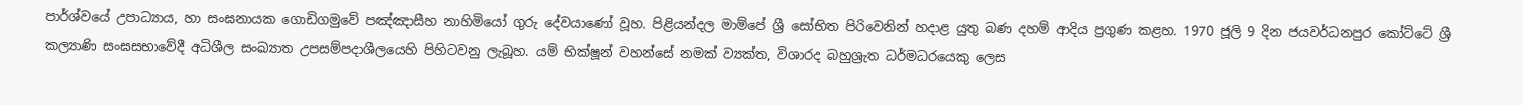පාර්ශ්වයේ උපාධ්‍යාය, හා සංඝනායක ගොඩිගමුවේ පඤ්ඤාසීහ නාහිමියෝ ගුරු දේවයාණෝ වූහ. පිළියන්දල මාම්පේ ශ්‍රී සෝභිත පිරිවෙනින් හදාළ යුතු බණ දහම් ආදිය ප්‍රගුණ කළහ. 1970 ජූලි 9 දින ජයවර්ධනපුර කෝට්ටේ ශ්‍රී කල්‍යාණි සංඝසභාවේදී අධිශීල සංඛ්‍යාත උපසම්පදාශීලයෙහි පිහිටවනු ලැබූහ. යම් භික්ෂූන් වහන්සේ නමක් ව්‍යක්ත, විශාරද බහුශ්‍රැත ධර්මධරයෙකු ලෙස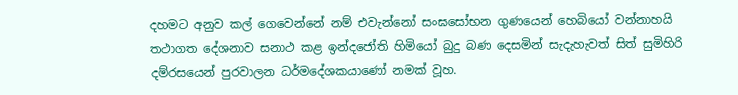දහමට අනුව කල් ගෙවෙන්නේ නම් එවැන්නෝ සංඝසෝභන ගුණයෙන් හෙබියෝ වන්නාහයි තථාගත දේශනාව සනාථ කළ ඉන්දජෝති හිමියෝ බුදු බණ දෙසමින් සැදැහැවත් සිත් සුමිහිරි දම්රසයෙන් පුරවාලන ධර්මදේශකයාණෝ නමක් වූහ.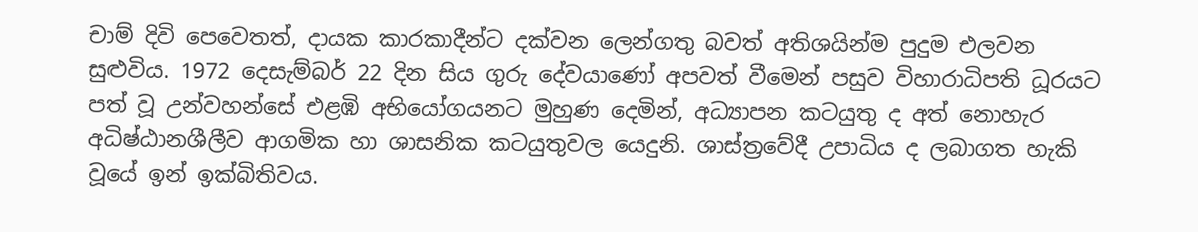චාම් දිවි පෙවෙතත්, දායක කාරකාදීන්ට දක්වන ලෙන්ගතු බවත් අතිශයින්ම පුදුම එලවන සුළුවිය. 1972 දෙසැම්බර් 22 දින සිය ගුරු දේවයාණෝ අපවත් වීමෙන් පසුව විහාරාධිපති ධූරයට පත් වූ උන්වහන්සේ එළඹි අභියෝගයනට මුහුණ දෙමින්, අධ්‍යාපන කටයුතු ද අත් නොහැර අධිෂ්ඨානශීලීව ආගමික හා ශාසනික කටයුතුවල යෙදුනි. ශාස්ත්‍රවේදී උපාධිය ද ලබාගත හැකි වූයේ ඉන් ඉක්බිතිවය.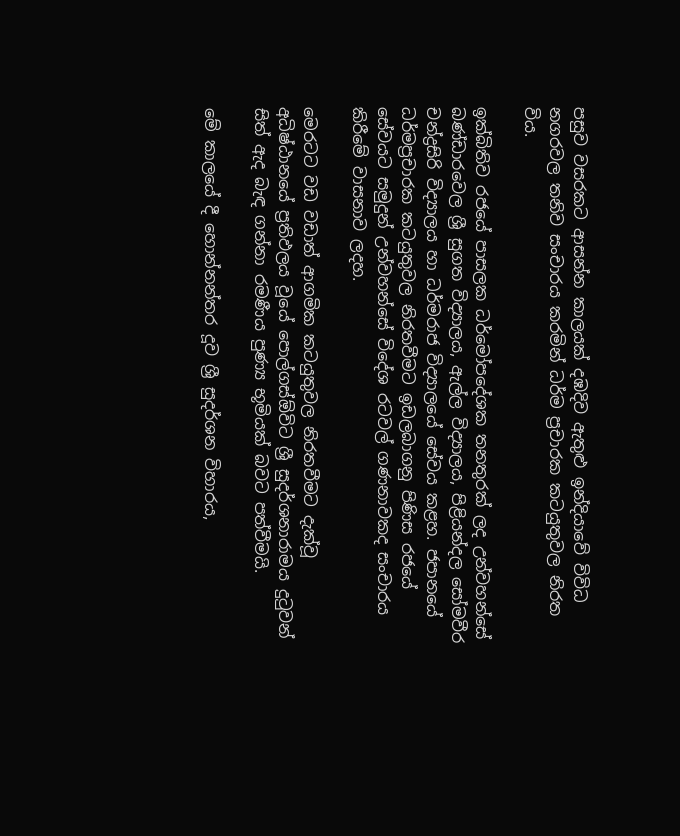පසුව වසරකට ආසන්න කාලයක් දඹදිව ඇතුළු ඉන්දියාවේ විවිධ නගරවල තනිව සංචාරය කරමින් ධර්ම ප්‍රචාරක කටයුතුවල නිරත විය.

ඉක්බිතිව රජයේ පාසලක ධර්මෝපදේශක තනතුරක් ලද උන්වහන්සේ බණ්ඩාරවෙල ශ්‍රී සුගත විද්‍යාලය, ඇල්ල විද්‍යාලය, පිළියන්දල සෝමවීර චන්ද්‍රසිරි විද්‍යාලය හා ධර්මරාජ විද්‍යාලයේ සේවය කළහ. ජපානයේ ධර්මප්‍රචාරක කටයුතුවල නිරතවීමට ඉඩලබාගනු පිණිස රජයේ සේවයට සමුදුන් උන්වහන්සේ විදේශ රටවල් ගණනාවකද සංචාරය කිරීමේ වාසනාව ලදහ.

මෙරටට වඩ වඩාත් ආගමික කටයුතුවල නිරතවීමට දැක්වූ අධිෂ්ඨානයේ ප්‍රතිඵලය වූයේ පොල්ගස්ඕවිට ශ්‍රී සුදර්ශනාරාමය දුටුවන් සිත් ඇද බැඳ ගන්නා රමණීය පුණ්‍ය භූමියක් බවට පත්වීමයි.

මේ කාලයේ දී හොන්නන්තර දූව ශ්‍රී සුදර්ශන විහාරය,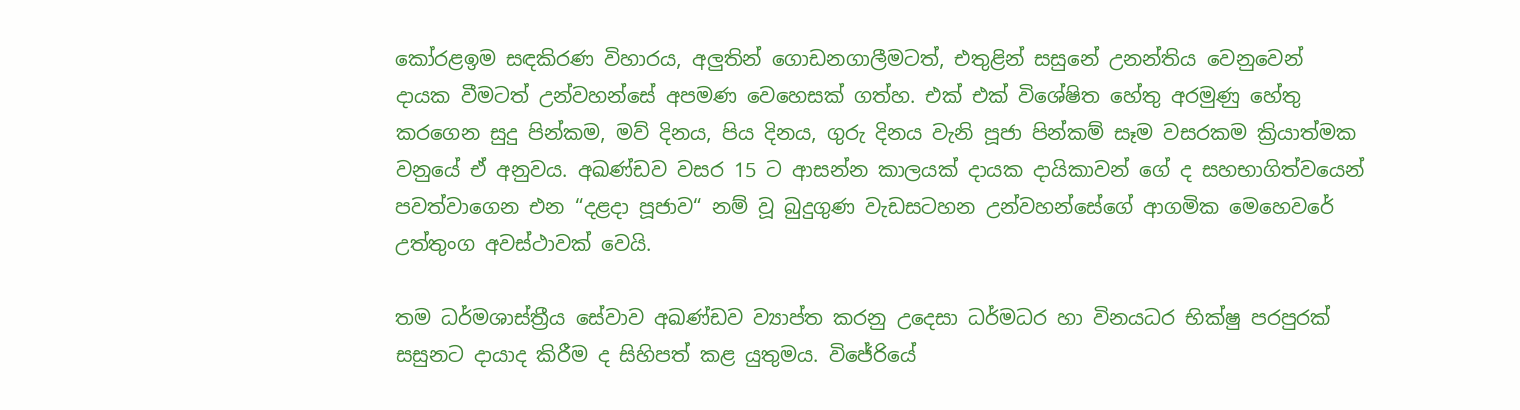කෝරළඉම සඳකිරණ විහාරය, අලුතින් ගොඩනගාලීමටත්, එතුළින් සසුනේ උනන්තිය වෙනුවෙන් දායක වීමටත් උන්වහන්සේ අපමණ වෙහෙසක් ගත්හ. එක් එක් විශේෂිත හේතු අරමුණු හේතු කරගෙන සුදු පින්කම, මව් දිනය, පිය දිනය, ගුරු දිනය වැනි පූජා පින්කම් සෑම වසරකම ක්‍රියාත්මක වනුයේ ඒ අනුවය. අඛණ්ඩව වසර 15 ට ආසන්න කාලයක් දායක දායිකාවන් ගේ ද සහභාගිත්වයෙන් පවත්වාගෙන එන “දළදා පූජාව“ නම් වූ බුදුගුණ වැඩසටහන උන්වහන්සේගේ ආගමික මෙහෙවරේ උත්තුංග අවස්ථාවක් වෙයි.

තම ධර්මශාස්ත්‍රීය සේවාව අඛණ්ඩව ව්‍යාප්ත කරනු උදෙසා ධර්මධර හා විනයධර භික්ෂු පරපුරක් සසුනට දායාද කිරීම ද සිහිපත් කළ යුතුමය. විජේරියේ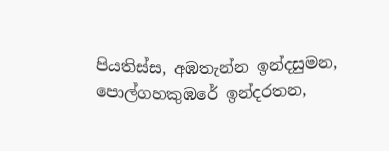පියතිස්ස, අඹතැන්න ඉන්දසුමන, පොල්ගහකුඹරේ ඉන්දරතන,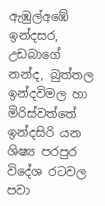ඇඹුල්අඹේ ඉන්දසර, උඩබාගේ නන්ද, බුත්තල ඉන්දවිමල හා මිරිස්වත්තේ ඉන්දසිරි යන ශිෂ්‍ය පරපුර විදේශ රටවල පවා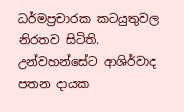ධර්මප්‍රචාරක කටයුතුවල නිරතව සිටිති. උන්වහන්සේට ආශිර්වාද පතන දායක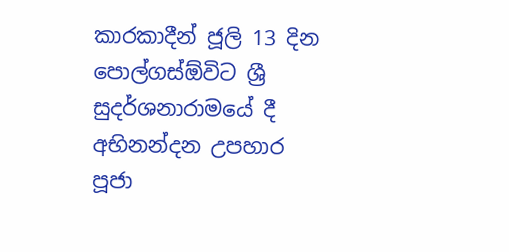කාරකාදීන් ජූලි 13 දින පොල්ගස්ඕවිට ශ්‍රී සුදර්ශනාරාමයේ දී අභිනන්දන උපහාර පූජා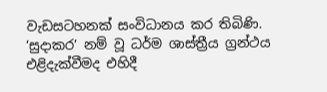වැඩසටහනක් සංවිධානය කර තිබිණි. ‘සුදාකර’ නම් වූ ධර්ම ශාස්ත්‍රීය ග්‍රන්ථය එළිදැක්වීමද එහිදී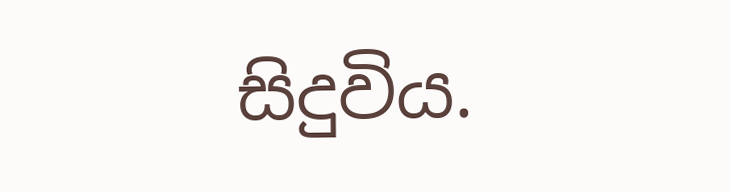සිදුවිය.